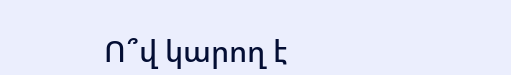Ո՞վ կարող է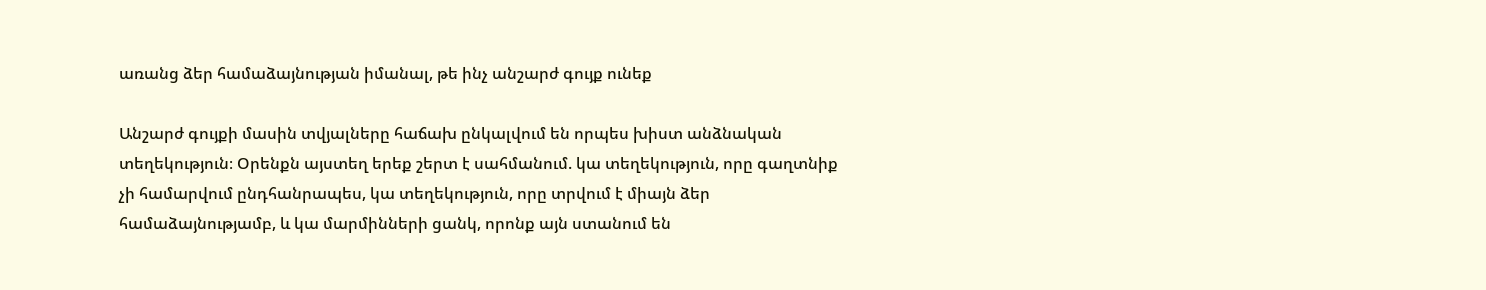առանց ձեր համաձայնության իմանալ, թե ինչ անշարժ գույք ունեք

Անշարժ գույքի մասին տվյալները հաճախ ընկալվում են որպես խիստ անձնական տեղեկություն։ Օրենքն այստեղ երեք շերտ է սահմանում. կա տեղեկություն, որը գաղտնիք չի համարվում ընդհանրապես, կա տեղեկություն, որը տրվում է միայն ձեր համաձայնությամբ, և կա մարմինների ցանկ, որոնք այն ստանում են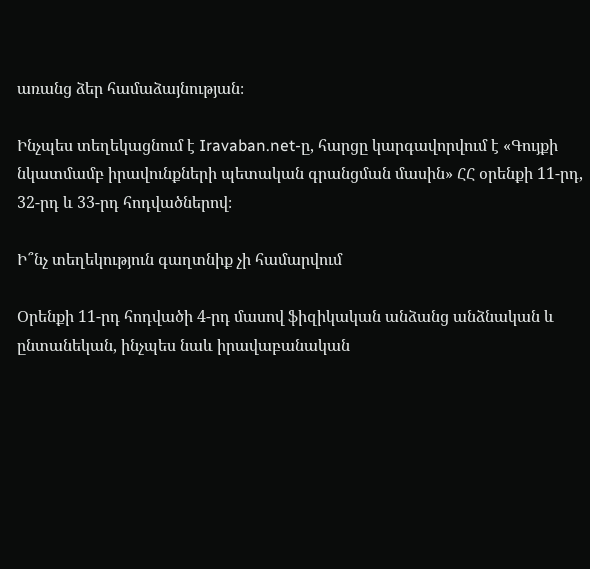առանց ձեր համաձայնության։

Ինչպես տեղեկացնում է Iravaban.net-ը, հարցը կարգավորվում է «Գույքի նկատմամբ իրավունքների պետական գրանցման մասին» ՀՀ օրենքի 11-րդ, 32-րդ և 33-րդ հոդվածներով։

Ի՞նչ տեղեկություն գաղտնիք չի համարվում

Օրենքի 11-րդ հոդվածի 4-րդ մասով ֆիզիկական անձանց անձնական և ընտանեկան, ինչպես նաև իրավաբանական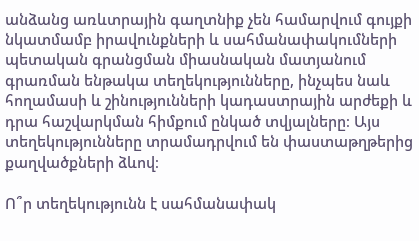անձանց առևտրային գաղտնիք չեն համարվում գույքի նկատմամբ իրավունքների և սահմանափակումների պետական գրանցման միասնական մատյանում գրառման ենթակա տեղեկությունները, ինչպես նաև հողամասի և շինությունների կադաստրային արժեքի և դրա հաշվարկման հիմքում ընկած տվյալները։ Այս տեղեկությունները տրամադրվում են փաստաթղթերից քաղվածքների ձևով։

Ո՞ր տեղեկությունն է սահմանափակ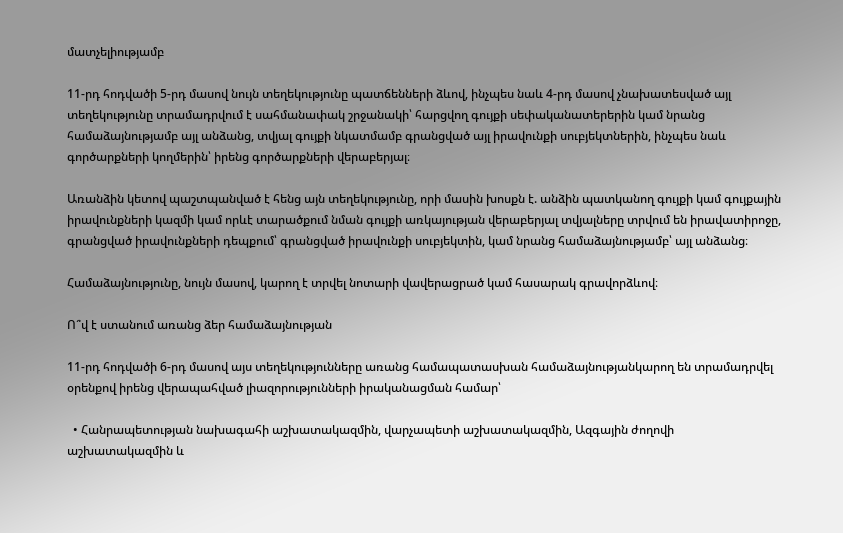մատչելիությամբ

11-րդ հոդվածի 5-րդ մասով նույն տեղեկությունը պատճենների ձևով, ինչպես նաև 4-րդ մասով չնախատեսված այլ տեղեկությունը տրամադրվում է սահմանափակ շրջանակի՝ հարցվող գույքի սեփականատերերին կամ նրանց համաձայնությամբ այլ անձանց, տվյալ գույքի նկատմամբ գրանցված այլ իրավունքի սուբյեկտներին, ինչպես նաև գործարքների կողմերին՝ իրենց գործարքների վերաբերյալ։

Առանձին կետով պաշտպանված է հենց այն տեղեկությունը, որի մասին խոսքն է. անձին պատկանող գույքի կամ գույքային իրավունքների կազմի կամ որևէ տարածքում նման գույքի առկայության վերաբերյալ տվյալները տրվում են իրավատիրոջը, գրանցված իրավունքների դեպքում՝ գրանցված իրավունքի սուբյեկտին, կամ նրանց համաձայնությամբ՝ այլ անձանց։

Համաձայնությունը, նույն մասով, կարող է տրվել նոտարի վավերացրած կամ հասարակ գրավորձևով։

Ո՞վ է ստանում առանց ձեր համաձայնության

11-րդ հոդվածի 6-րդ մասով այս տեղեկությունները առանց համապատասխան համաձայնությանկարող են տրամադրվել օրենքով իրենց վերապահված լիազորությունների իրականացման համար՝

  • Հանրապետության նախագահի աշխատակազմին, վարչապետի աշխատակազմին, Ազգային ժողովի աշխատակազմին և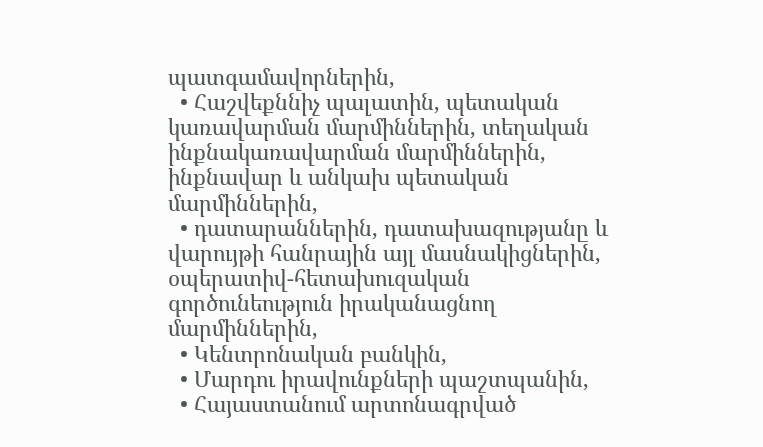պատգամավորներին,
  • Հաշվեքննիչ պալատին, պետական կառավարման մարմիններին, տեղական ինքնակառավարման մարմիններին, ինքնավար և անկախ պետական մարմիններին,
  • դատարաններին, դատախազությանը և վարույթի հանրային այլ մասնակիցներին, օպերատիվ-հետախուզական գործունեություն իրականացնող մարմիններին,
  • Կենտրոնական բանկին,
  • Մարդու իրավունքների պաշտպանին,
  • Հայաստանում արտոնագրված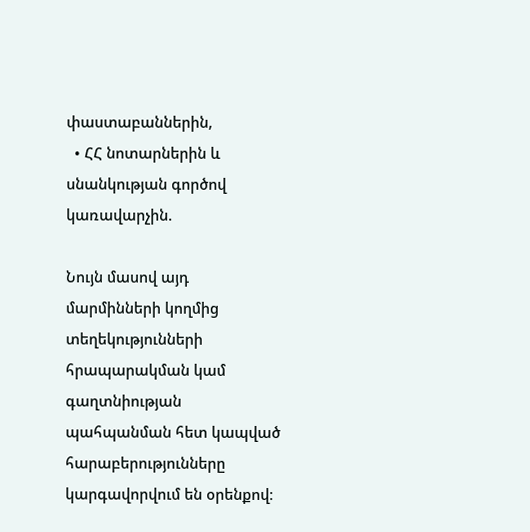փաստաբաններին,
  • ՀՀ նոտարներին և սնանկության գործով կառավարչին.

Նույն մասով այդ մարմինների կողմից տեղեկությունների հրապարակման կամ գաղտնիության պահպանման հետ կապված հարաբերությունները կարգավորվում են օրենքով։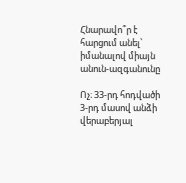Հնարավո՞ր է հարցում անել՝ իմանալով միայն անուն-ազգանունը

Ոչ։ 33-րդ հոդվածի 3-րդ մասով անձի վերաբերյալ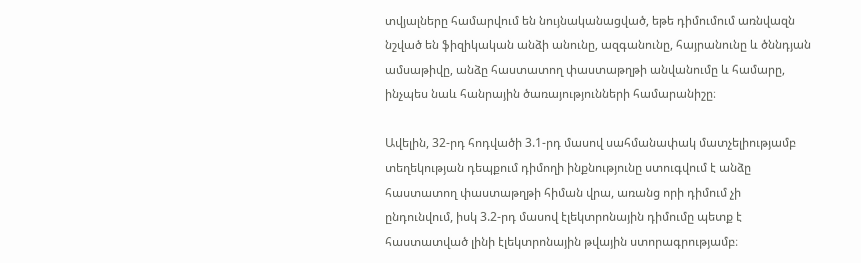տվյալները համարվում են նույնականացված, եթե դիմումում առնվազն նշված են ֆիզիկական անձի անունը, ազգանունը, հայրանունը և ծննդյան ամսաթիվը, անձը հաստատող փաստաթղթի անվանումը և համարը, ինչպես նաև հանրային ծառայությունների համարանիշը։

Ավելին, 32-րդ հոդվածի 3.1-րդ մասով սահմանափակ մատչելիությամբ տեղեկության դեպքում դիմողի ինքնությունը ստուգվում է անձը հաստատող փաստաթղթի հիման վրա, առանց որի դիմում չի ընդունվում, իսկ 3.2-րդ մասով էլեկտրոնային դիմումը պետք է հաստատված լինի էլեկտրոնային թվային ստորագրությամբ։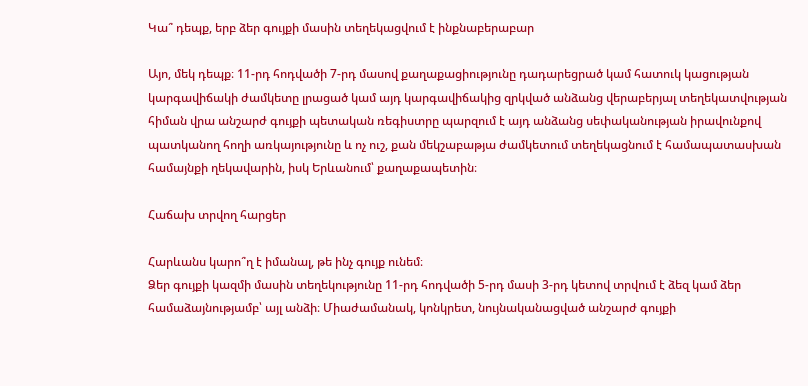Կա՞ դեպք, երբ ձեր գույքի մասին տեղեկացվում է ինքնաբերաբար

Այո, մեկ դեպք։ 11-րդ հոդվածի 7-րդ մասով քաղաքացիությունը դադարեցրած կամ հատուկ կացության կարգավիճակի ժամկետը լրացած կամ այդ կարգավիճակից զրկված անձանց վերաբերյալ տեղեկատվության հիման վրա անշարժ գույքի պետական ռեգիստրը պարզում է այդ անձանց սեփականության իրավունքով պատկանող հողի առկայությունը և ոչ ուշ, քան մեկշաբաթյա ժամկետում տեղեկացնում է համապատասխան համայնքի ղեկավարին, իսկ Երևանում՝ քաղաքապետին։

Հաճախ տրվող հարցեր

Հարևանս կարո՞ղ է իմանալ, թե ինչ գույք ունեմ։
Ձեր գույքի կազմի մասին տեղեկությունը 11-րդ հոդվածի 5-րդ մասի 3-րդ կետով տրվում է ձեզ կամ ձեր համաձայնությամբ՝ այլ անձի։ Միաժամանակ, կոնկրետ, նույնականացված անշարժ գույքի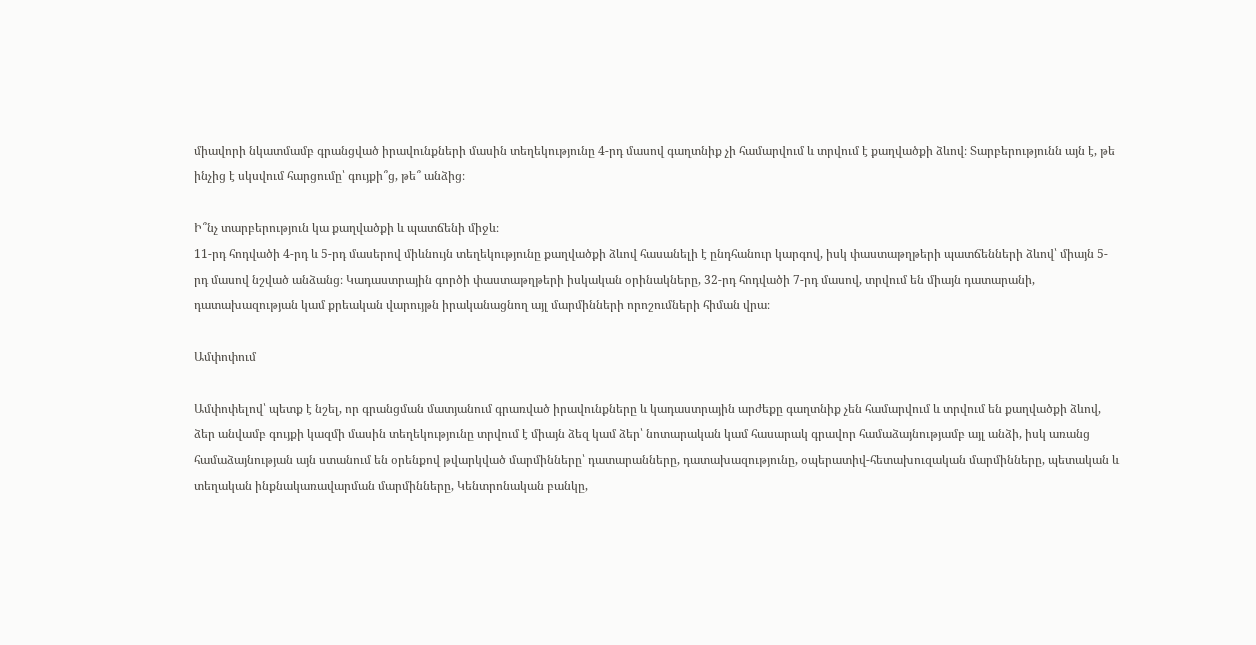միավորի նկատմամբ գրանցված իրավունքների մասին տեղեկությունը 4-րդ մասով գաղտնիք չի համարվում և տրվում է քաղվածքի ձևով։ Տարբերությունն այն է, թե ինչից է սկսվում հարցումը՝ գույքի՞ց, թե՞ անձից։

Ի՞նչ տարբերություն կա քաղվածքի և պատճենի միջև։
11-րդ հոդվածի 4-րդ և 5-րդ մասերով միևնույն տեղեկությունը քաղվածքի ձևով հասանելի է ընդհանուր կարգով, իսկ փաստաթղթերի պատճենների ձևով՝ միայն 5-րդ մասով նշված անձանց։ Կադաստրային գործի փաստաթղթերի իսկական օրինակները, 32-րդ հոդվածի 7-րդ մասով, տրվում են միայն դատարանի, դատախազության կամ քրեական վարույթն իրականացնող այլ մարմինների որոշումների հիման վրա։

Ամփոփում

Ամփոփելով՝ պետք է նշել, որ գրանցման մատյանում գրառված իրավունքները և կադաստրային արժեքը գաղտնիք չեն համարվում և տրվում են քաղվածքի ձևով, ձեր անվամբ գույքի կազմի մասին տեղեկությունը տրվում է միայն ձեզ կամ ձեր՝ նոտարական կամ հասարակ գրավոր համաձայնությամբ այլ անձի, իսկ առանց համաձայնության այն ստանում են օրենքով թվարկված մարմինները՝ դատարանները, դատախազությունը, օպերատիվ-հետախուզական մարմինները, պետական և տեղական ինքնակառավարման մարմինները, Կենտրոնական բանկը,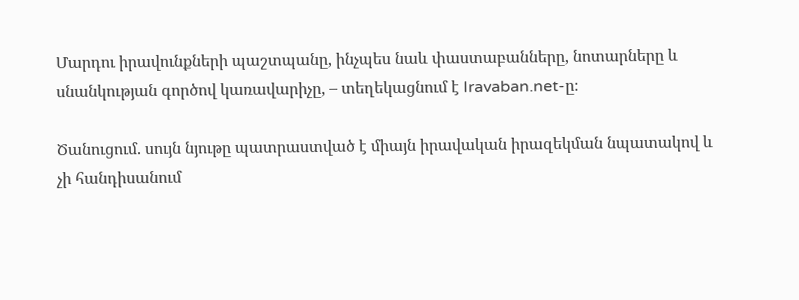Մարդու իրավունքների պաշտպանը, ինչպես նաև փաստաբանները, նոտարները և սնանկության գործով կառավարիչը, – տեղեկացնում է Iravaban.net-ը։

Ծանուցում. սույն նյութը պատրաստված է միայն իրավական իրազեկման նպատակով և չի հանդիսանում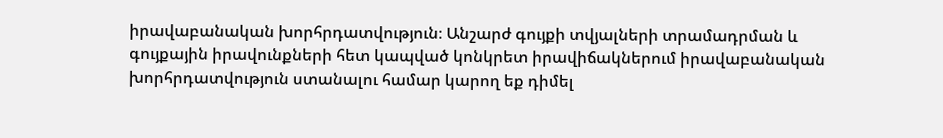իրավաբանական խորհրդատվություն։ Անշարժ գույքի տվյալների տրամադրման և գույքային իրավունքների հետ կապված կոնկրետ իրավիճակներում իրավաբանական խորհրդատվություն ստանալու համար կարող եք դիմել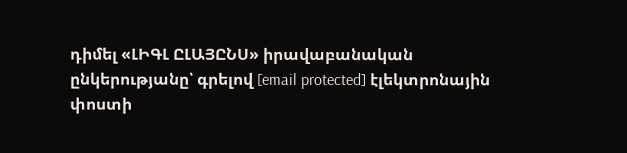դիմել «ԼԻԳԼ ԸԼԱՅԸՆՍ» իրավաբանական ընկերությանը՝ գրելով [email protected] էլեկտրոնային փոստի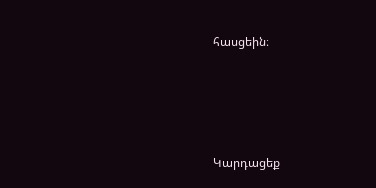հասցեին։






Կարդացեք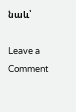նաև՝

Leave a Comment